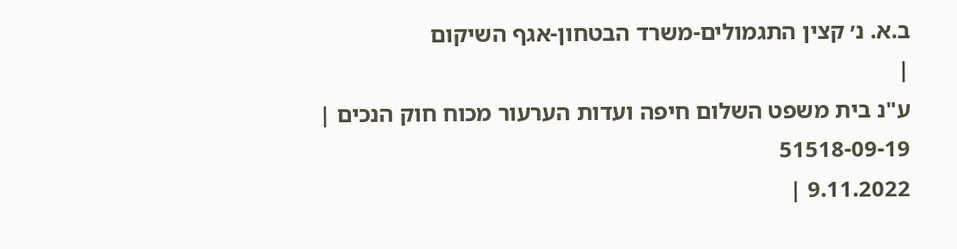ב.א. נ׳ קצין התגמולים-משרד הבטחון-אגף השיקום
|
ע"נ בית משפט השלום חיפה ועדות הערעור מכוח חוק הנכים |
51518-09-19
9.11.2022 |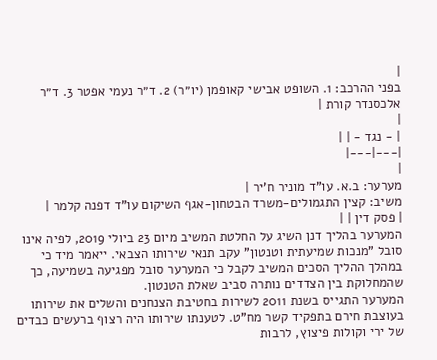|
בפני ההרכב: 1. השופט אבישי קאופמן (יו״ר) 2. ד״ר נעמי אפטר 3. ד״ר אלכסנדר קורת |
|
| - נגד - | |
|---|---|
|
מערער: ב.א. עו"ד מוניר ח'יר |
משיב: קצין התגמולים-משרד הבטחון-אגף השיקום עו"ד דפנה קלמר |
| פסק דין | |
המערער בהליך דנן השיג על החלטת המשיב מיום 23 ביולי 2019, לפיה אינו סובל "מנכות שמיעתית וטנטון" עקב תנאי שירותו הצבאי. ייאמר מיד כי במהלך ההליך הסכים המשיב לקבל כי המערער סובל מפגיעה בשמיעה, כך שהמחלוקת בין הצדדים נותרה סביב שאלת הטנטון.
המערער התגייס בשנת 2011 לשירות בחטיבת הצנחנים והשלים את שירותו בעוצבת חירם בתפקיד קשר מח"ט. לטענתו שירותו היה רצוף ברעשים כבדים של ירי וקולות פיצוץ, לרבות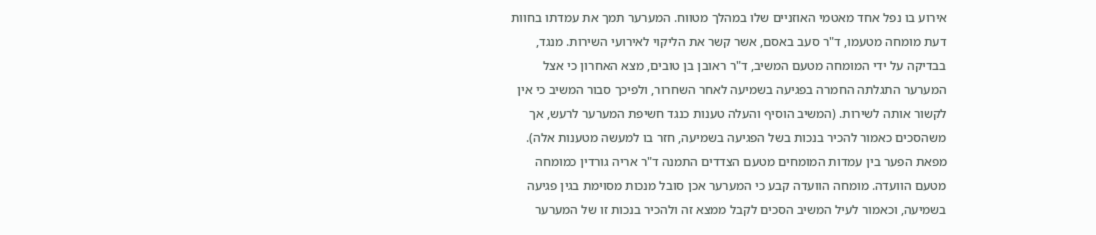אירוע בו נפל אחד מאטמי האוזניים שלו במהלך מטווח. המערער תמך את עמדתו בחוות דעת מומחה מטעמו, ד"ר סעב באסם, אשר קשר את הליקוי לאירועי השירות. מנגד, בבדיקה על ידי המומחה מטעם המשיב, ד"ר ראובן בן טובים, מצא האחרון כי אצל המערער התגלתה החמרה בפגיעה בשמיעה לאחר השחרור, ולפיכך סבור המשיב כי אין לקשור אותה לשירות. (המשיב הוסיף והעלה טענות כנגד חשיפת המערער לרעש, אך משהסכים כאמור להכיר בנכות בשל הפגיעה בשמיעה, חזר בו למעשה מטענות אלה).
מפאת הפער בין עמדות המומחים מטעם הצדדים התמנה ד"ר אריה גורדין כמומחה מטעם הוועדה. מומחה הוועדה קבע כי המערער אכן סובל מנכות מסוימת בגין פגיעה בשמיעה, וכאמור לעיל המשיב הסכים לקבל ממצא זה ולהכיר בנכות זו של המערער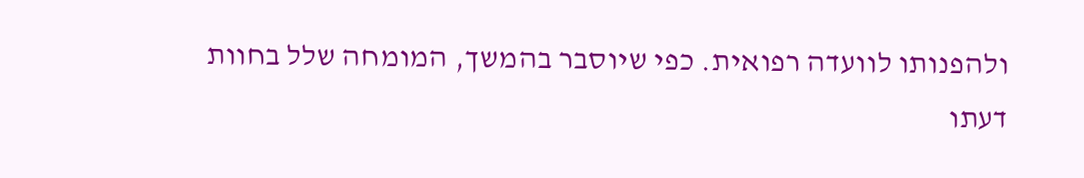ולהפנותו לוועדה רפואית. כפי שיוסבר בהמשך, המומחה שלל בחוות דעתו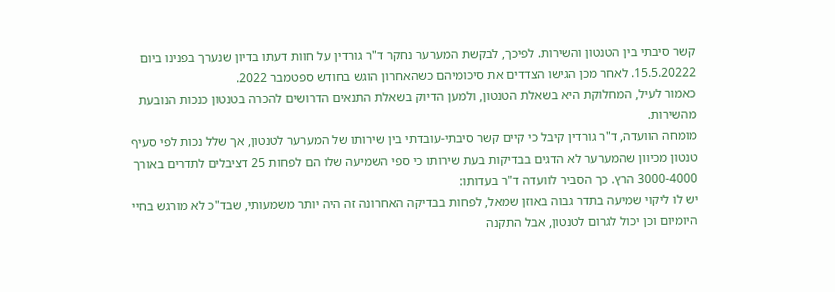קשר סיבתי בין הטנטון והשירות. לפיכך, לבקשת המערער נחקר ד"ר גורדין על חוות דעתו בדיון שנערך בפנינו ביום 15.5.20222. לאחר מכן הגישו הצדדים את סיכומיהם כשהאחרון הוגש בחודש ספטמבר 2022.
כאמור לעיל, המחלוקת היא בשאלת הטנטון, ולמען הדיוק בשאלת התנאים הדרושים להכרה בטנטון כנכות הנובעת מהשירות.
מומחה הוועדה, ד"ר גורדין קיבל כי קיים קשר סיבתי-עובדתי בין שירותו של המערער לטנטון, אך שלל נכות לפי סעיף טנטון מכיוון שהמערער לא הדגים בבדיקות בעת שירותו כי ספי השמיעה שלו הם לפחות 25 דציבלים לתדרים באורך 3000-4000 הרץ. כך הסביר לוועדה ד"ר בעדותו:
יש לו ליקוי שמיעה בתדר גבוה באוזן שמאל, לפחות בבדיקה האחרונה זה היה יותר משמעותי, שבד"כ לא מורגש בחיי היומיום וכן יכול לגרום לטנטון, אבל התקנה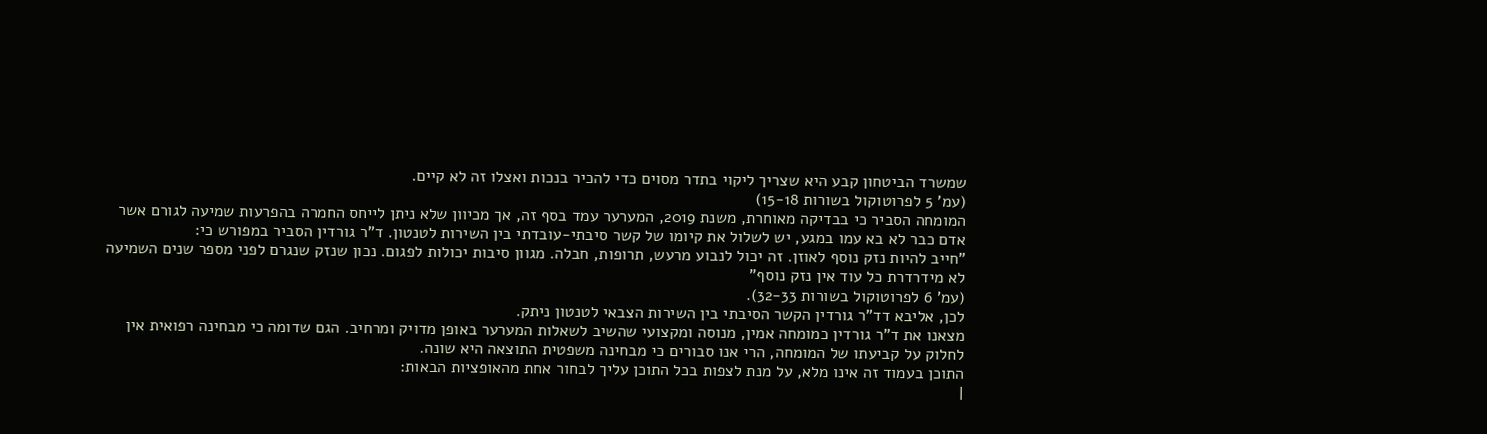שמשרד הביטחון קבע היא שצריך ליקוי בתדר מסוים כדי להכיר בנכות ואצלו זה לא קיים.
(עמ' 5 לפרוטוקול בשורות 15-18)
המומחה הסביר כי בבדיקה מאוחרת, משנת 2019, המערער עמד בסף זה, אך מכיוון שלא ניתן לייחס החמרה בהפרעות שמיעה לגורם אשר אדם כבר לא בא עמו במגע, יש לשלול את קיומו של קשר סיבתי-עובדתי בין השירות לטנטון. ד"ר גורדין הסביר במפורש כי:
"חייב להיות נזק נוסף לאוזן. זה יכול לנבוע מרעש, תרופות, חבלה. מגוון סיבות יכולות לפגום. נכון שנזק שנגרם לפני מספר שנים השמיעה לא מידרדרת כל עוד אין נזק נוסף"
(עמ' 6 לפרוטוקול בשורות 32-33).
לכן, אליבא דד"ר גורדין הקשר הסיבתי בין השירות הצבאי לטנטון ניתק.
מצאנו את ד"ר גורדין כמומחה אמין, מנוסה ומקצועי שהשיב לשאלות המערער באופן מדויק ומרחיב. הגם שדומה כי מבחינה רפואית אין לחלוק על קביעתו של המומחה, הרי אנו סבורים כי מבחינה משפטית התוצאה היא שונה.
התוכן בעמוד זה אינו מלא, על מנת לצפות בכל התוכן עליך לבחור אחת מהאופציות הבאות:
|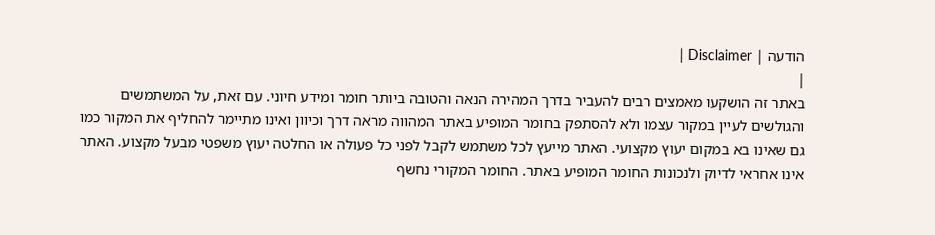הודעה | Disclaimer |
|
באתר זה הושקעו מאמצים רבים להעביר בדרך המהירה הנאה והטובה ביותר חומר ומידע חיוני. עם זאת, על המשתמשים והגולשים לעיין במקור עצמו ולא להסתפק בחומר המופיע באתר המהווה מראה דרך וכיוון ואינו מתיימר להחליף את המקור כמו גם שאינו בא במקום יעוץ מקצועי. האתר מייעץ לכל משתמש לקבל לפני כל פעולה או החלטה יעוץ משפטי מבעל מקצוע. האתר אינו אחראי לדיוק ולנכונות החומר המופיע באתר. החומר המקורי נחשף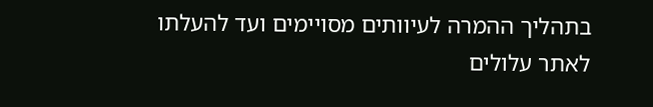בתהליך ההמרה לעיוותים מסויימים ועד להעלתו לאתר עלולים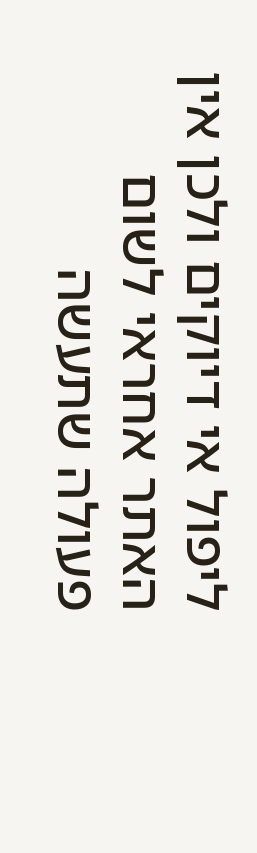ליפול אי דיוקים ולכן אין האתר אחראי לשום פעולה שתעשה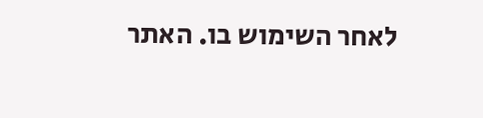לאחר השימוש בו. האתר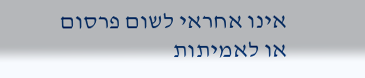אינו אחראי לשום פרסום או לאמיתות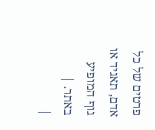פרטים של כל אדם, תאגיד או גוף המופיע באתר. |
|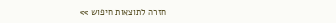חזרה לתוצאות חיפוש >>